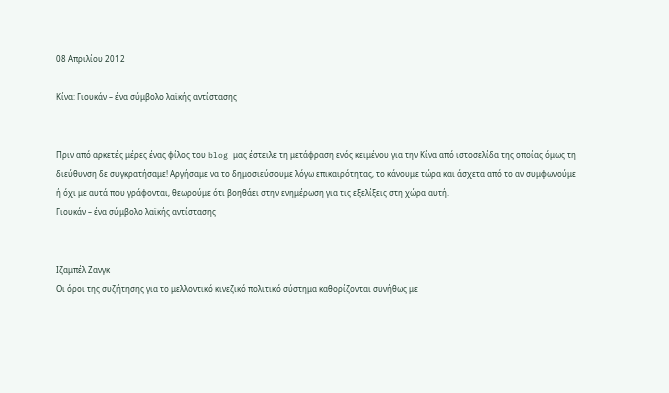08 Απριλίου 2012

Κίνα: Γιουκάν – ένα σύμβολο λαϊκής αντίστασης


Πριν από αρκετές μέρες ένας φίλος του blog μας έστειλε τη μετάφραση ενός κειμένου για την Κίνα από ιστοσελίδα της οποίας όμως τη διεύθυνση δε συγκρατήσαμε! Αργήσαμε να το δημοσιεύσουμε λόγω επικαιρότητας, το κάνουμε τώρα και άσχετα από το αν συμφωνούμε ή όχι με αυτά που γράφονται, θεωρούμε ότι βοηθάει στην ενημέρωση για τις εξελίξεις στη χώρα αυτή.
Γιουκάν – ένα σύμβολο λαϊκής αντίστασης


Ιζαμπέλ Ζανγκ
Οι όροι της συζήτησης για το μελλοντικό κινεζικό πολιτικό σύστημα καθορίζονται συνήθως με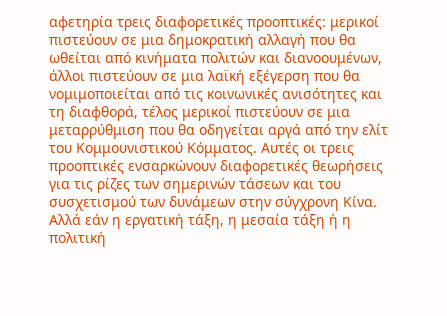αφετηρία τρεις διαφορετικές προοπτικές: μερικοί πιστεύουν σε μια δημοκρατική αλλαγή που θα ωθείται από κινήματα πολιτών και διανοουμένων, άλλοι πιστεύουν σε μια λαϊκή εξέγερση που θα νομιμοποιείται από τις κοινωνικές ανισότητες και τη διαφθορά, τέλος μερικοί πιστεύουν σε μια μεταρρύθμιση που θα οδηγείται αργά από την ελίτ του Κομμουνιστικού Κόμματος. Αυτές οι τρεις προοπτικές ενσαρκώνουν διαφορετικές θεωρήσεις για τις ρίζες των σημερινών τάσεων και του συσχετισμού των δυνάμεων στην σύγχρονη Κίνα.
Αλλά εάν η εργατική τάξη, η μεσαία τάξη ή η πολιτική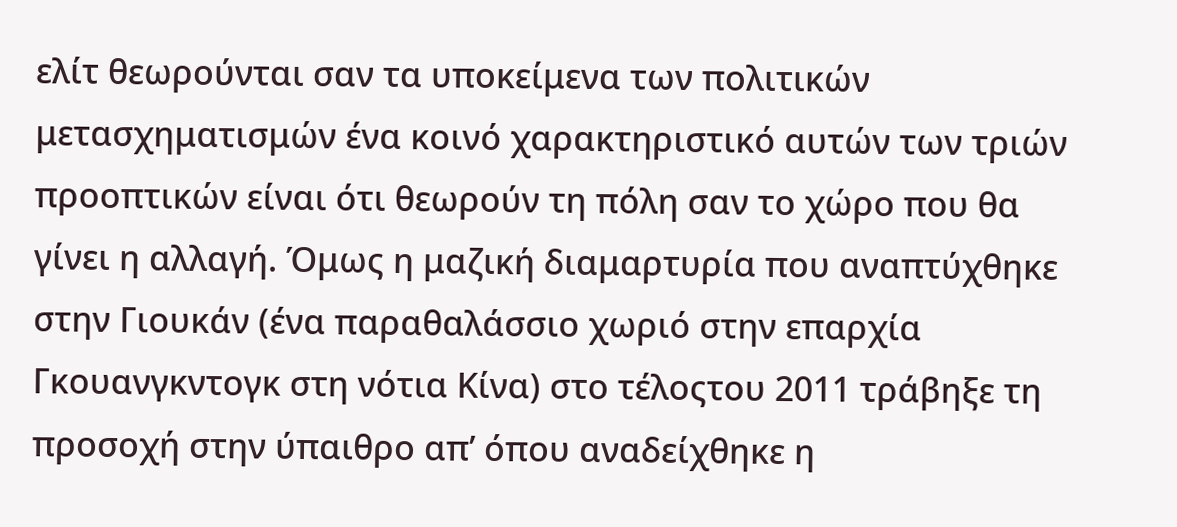ελίτ θεωρούνται σαν τα υποκείμενα των πολιτικών μετασχηματισμών ένα κοινό χαρακτηριστικό αυτών των τριών προοπτικών είναι ότι θεωρούν τη πόλη σαν το χώρο που θα γίνει η αλλαγή. Όμως η μαζική διαμαρτυρία που αναπτύχθηκε στην Γιουκάν (ένα παραθαλάσσιο χωριό στην επαρχία Γκουανγκντογκ στη νότια Κίνα) στο τέλοςτου 2011 τράβηξε τη προσοχή στην ύπαιθρο απ’ όπου αναδείχθηκε η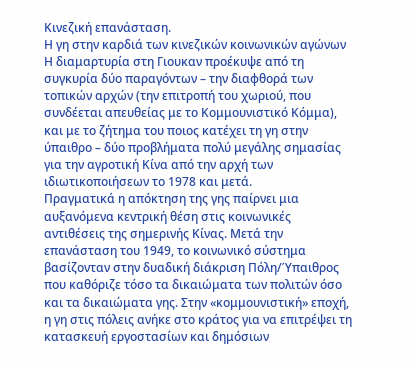Κινεζική επανάσταση.
Η γη στην καρδιά των κινεζικών κοινωνικών αγώνων
Η διαμαρτυρία στη Γιουκαν προέκυψε από τη συγκυρία δύο παραγόντων – την διαφθορά των τοπικών αρχών (την επιτροπή του χωριού, που συνδέεται απευθείας με το Κομμουνιστικό Κόμμα), και με το ζήτημα του ποιος κατέχει τη γη στην ύπαιθρο – δύο προβλήματα πολύ μεγάλης σημασίας για την αγροτική Κίνα από την αρχή των ιδιωτικοποιήσεων το 1978 και μετά.
Πραγματικά η απόκτηση της γης παίρνει μια αυξανόμενα κεντρική θέση στις κοινωνικές αντιθέσεις της σημερινής Κίνας. Μετά την επανάσταση του 1949, το κοινωνικό σύστημα βασίζονταν στην δυαδική διάκριση Πόλη/Ύπαιθρος που καθόριζε τόσο τα δικαιώματα των πολιτών όσο και τα δικαιώματα γης. Στην «κομμουνιστική» εποχή, η γη στις πόλεις ανήκε στο κράτος για να επιτρέψει τη κατασκευή εργοστασίων και δημόσιων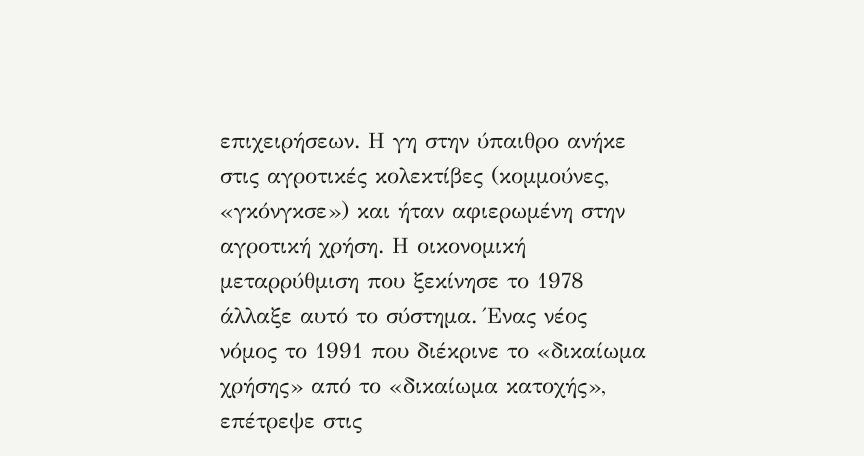επιχειρήσεων. Η γη στην ύπαιθρο ανήκε στις αγροτικές κολεκτίβες (κομμούνες, «γκόνγκσε») και ήταν αφιερωμένη στην αγροτική χρήση. Η οικονομική μεταρρύθμιση που ξεκίνησε το 1978 άλλαξε αυτό το σύστημα. Ένας νέος νόμος το 1991 που διέκρινε το «δικαίωμα χρήσης» από το «δικαίωμα κατοχής», επέτρεψε στις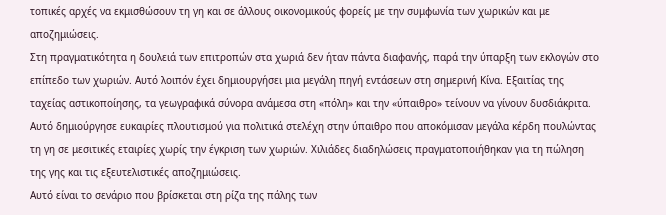τοπικές αρχές να εκμισθώσουν τη γη και σε άλλους οικονομικούς φορείς με την συμφωνία των χωρικών και με αποζημιώσεις.
Στη πραγματικότητα η δουλειά των επιτροπών στα χωριά δεν ήταν πάντα διαφανής, παρά την ύπαρξη των εκλογών στο επίπεδο των χωριών. Αυτό λοιπόν έχει δημιουργήσει μια μεγάλη πηγή εντάσεων στη σημερινή Κίνα. Εξαιτίας της ταχείας αστικοποίησης, τα γεωγραφικά σύνορα ανάμεσα στη «πόλη» και την «ύπαιθρο» τείνουν να γίνουν δυσδιάκριτα. Αυτό δημιούργησε ευκαιρίες πλουτισμού για πολιτικά στελέχη στην ύπαιθρο που αποκόμισαν μεγάλα κέρδη πουλώντας τη γη σε μεσιτικές εταιρίες χωρίς την έγκριση των χωριών. Χιλιάδες διαδηλώσεις πραγματοποιήθηκαν για τη πώληση της γης και τις εξευτελιστικές αποζημιώσεις.
Αυτό είναι το σενάριο που βρίσκεται στη ρίζα της πάλης των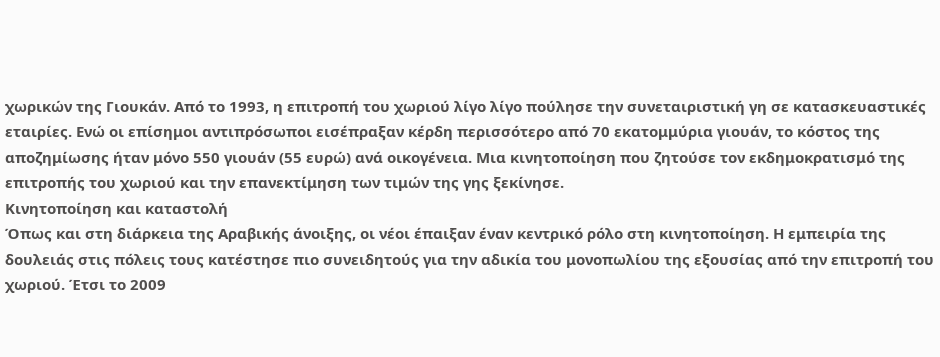χωρικών της Γιουκάν. Από το 1993, η επιτροπή του χωριού λίγο λίγο πούλησε την συνεταιριστική γη σε κατασκευαστικές εταιρίες. Ενώ οι επίσημοι αντιπρόσωποι εισέπραξαν κέρδη περισσότερο από 70 εκατομμύρια γιουάν, το κόστος της αποζημίωσης ήταν μόνο 550 γιουάν (55 ευρώ) ανά οικογένεια. Μια κινητοποίηση που ζητούσε τον εκδημοκρατισμό της επιτροπής του χωριού και την επανεκτίμηση των τιμών της γης ξεκίνησε.
Κινητοποίηση και καταστολή
Όπως και στη διάρκεια της Αραβικής άνοιξης, οι νέοι έπαιξαν έναν κεντρικό ρόλο στη κινητοποίηση. Η εμπειρία της δουλειάς στις πόλεις τους κατέστησε πιο συνειδητούς για την αδικία του μονοπωλίου της εξουσίας από την επιτροπή του χωριού. Έτσι το 2009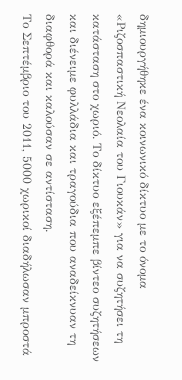δημιουργήθηκε ένα κοινωνικό δίκτυο με το όνομα «Ριζοσπαστική Νεολαία του Γιουκάν» για να συζητήσει τη κατάσταση στο χωριό. Το δίκτυο εξέπεμπε βίντεο συζητήσεων και διένειμε φυλλάδια και τραγούδια που αναδείκνυαν τη διαφθορά και καλούσαν σε αντίσταση.
Το Σεπτέμβριο του 2011, 5000 χωρικοί διαδήλωσαν μπροστά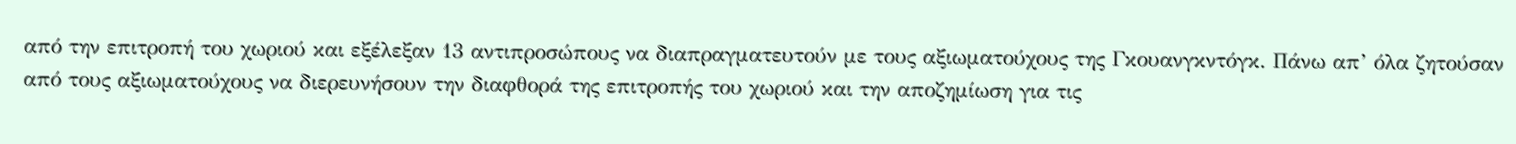από την επιτροπή του χωριού και εξέλεξαν 13 αντιπροσώπους να διαπραγματευτούν με τους αξιωματούχους της Γκουανγκντόγκ. Πάνω απ’ όλα ζητούσαν από τους αξιωματούχους να διερευνήσουν την διαφθορά της επιτροπής του χωριού και την αποζημίωση για τις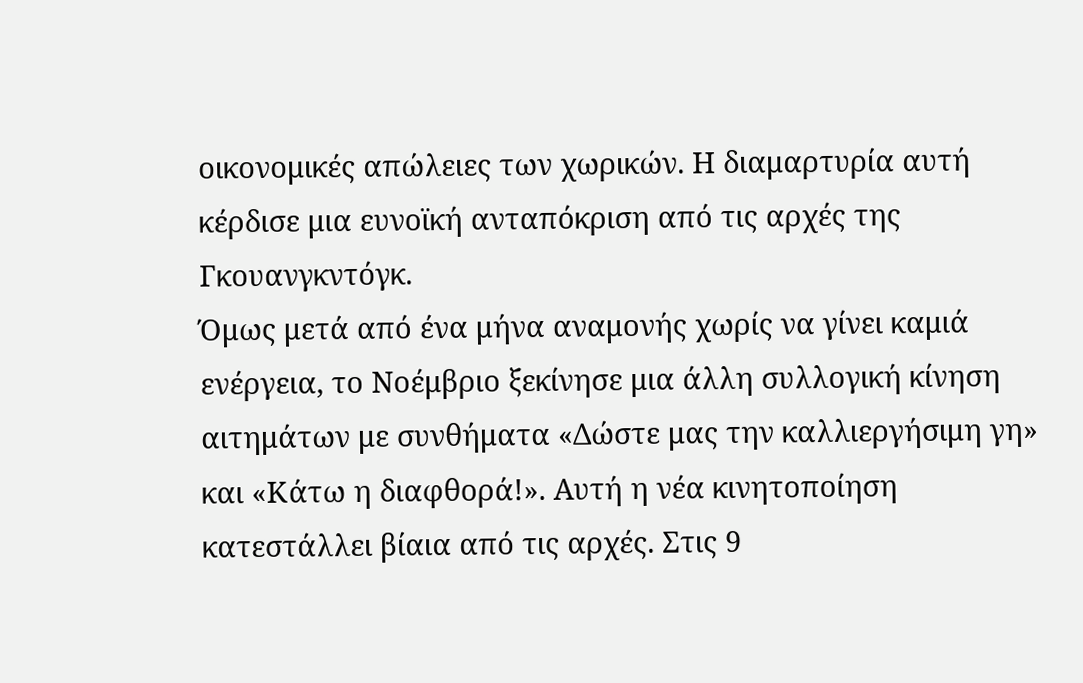οικονομικές απώλειες των χωρικών. Η διαμαρτυρία αυτή κέρδισε μια ευνοϊκή ανταπόκριση από τις αρχές της Γκουανγκντόγκ.
Όμως μετά από ένα μήνα αναμονής χωρίς να γίνει καμιά ενέργεια, το Νοέμβριο ξεκίνησε μια άλλη συλλογική κίνηση αιτημάτων με συνθήματα «Δώστε μας την καλλιεργήσιμη γη» και «Κάτω η διαφθορά!». Αυτή η νέα κινητοποίηση κατεστάλλει βίαια από τις αρχές. Στις 9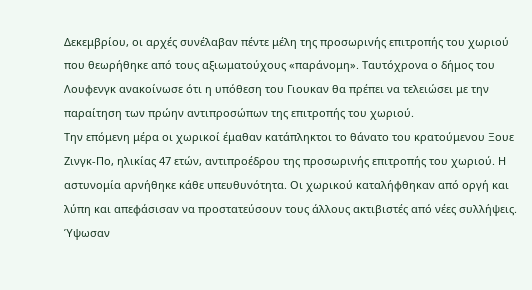Δεκεμβρίου, οι αρχές συνέλαβαν πέντε μέλη της προσωρινής επιτροπής του χωριού που θεωρήθηκε από τους αξιωματούχους «παράνομη». Ταυτόχρονα ο δήμος του Λουφενγκ ανακοίνωσε ότι η υπόθεση του Γιουκαν θα πρέπει να τελειώσει με την παραίτηση των πρώην αντιπροσώπων της επιτροπής του χωριού.
Την επόμενη μέρα οι χωρικοί έμαθαν κατάπληκτοι το θάνατο του κρατούμενου Ξουε Ζινγκ-Πο, ηλικίας 47 ετών, αντιπροέδρου της προσωρινής επιτροπής του χωριού. Η αστυνομία αρνήθηκε κάθε υπευθυνότητα. Οι χωρικού καταλήφθηκαν από οργή και λύπη και απεφάσισαν να προστατεύσουν τους άλλους ακτιβιστές από νέες συλλήψεις. Ύψωσαν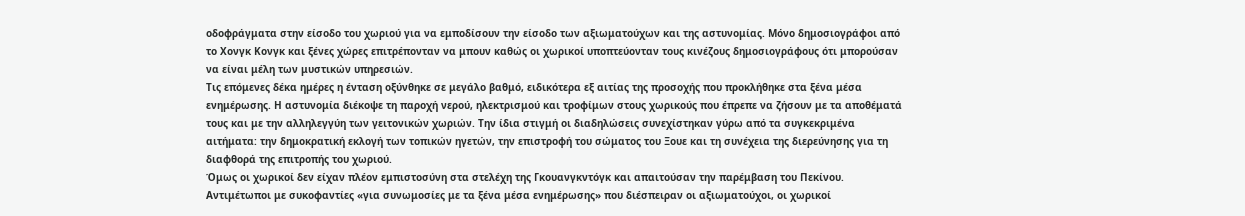οδοφράγματα στην είσοδο του χωριού για να εμποδίσουν την είσοδο των αξιωματούχων και της αστυνομίας. Μόνο δημοσιογράφοι από το Χονγκ Κονγκ και ξένες χώρες επιτρέπονταν να μπουν καθώς οι χωρικοί υποπτεύονταν τους κινέζους δημοσιογράφους ότι μπορούσαν να είναι μέλη των μυστικών υπηρεσιών.
Τις επόμενες δέκα ημέρες η ένταση οξύνθηκε σε μεγάλο βαθμό, ειδικότερα εξ αιτίας της προσοχής που προκλήθηκε στα ξένα μέσα ενημέρωσης. Η αστυνομία διέκοψε τη παροχή νερού, ηλεκτρισμού και τροφίμων στους χωρικούς που έπρεπε να ζήσουν με τα αποθέματά τους και με την αλληλεγγύη των γειτονικών χωριών. Την ίδια στιγμή οι διαδηλώσεις συνεχίστηκαν γύρω από τα συγκεκριμένα αιτήματα: την δημοκρατική εκλογή των τοπικών ηγετών, την επιστροφή του σώματος του Ξουε και τη συνέχεια της διερεύνησης για τη διαφθορά της επιτροπής του χωριού.
Όμως οι χωρικοί δεν είχαν πλέον εμπιστοσύνη στα στελέχη της Γκουανγκντόγκ και απαιτούσαν την παρέμβαση του Πεκίνου. Αντιμέτωποι με συκοφαντίες «για συνωμοσίες με τα ξένα μέσα ενημέρωσης» που διέσπειραν οι αξιωματούχοι, οι χωρικοί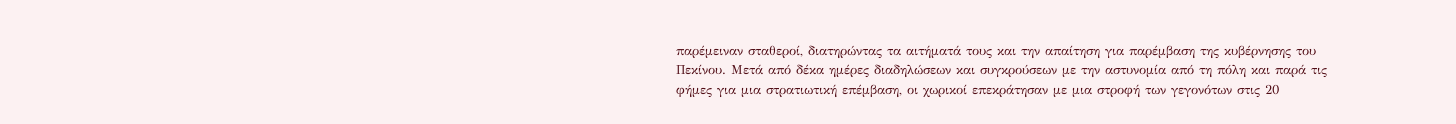παρέμειναν σταθεροί, διατηρώντας τα αιτήματά τους και την απαίτηση για παρέμβαση της κυβέρνησης του Πεκίνου. Μετά από δέκα ημέρες διαδηλώσεων και συγκρούσεων με την αστυνομία από τη πόλη και παρά τις φήμες για μια στρατιωτική επέμβαση, οι χωρικοί επεκράτησαν με μια στροφή των γεγονότων στις 20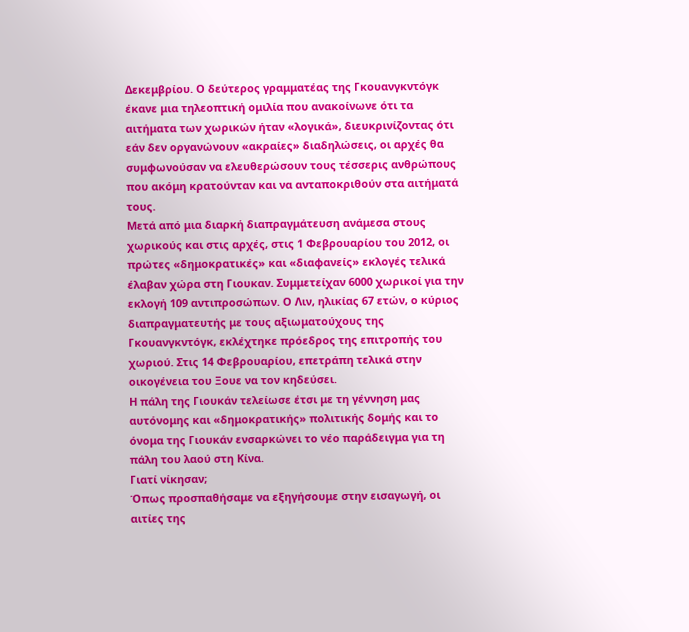Δεκεμβρίου. Ο δεύτερος γραμματέας της Γκουανγκντόγκ έκανε μια τηλεοπτική ομιλία που ανακοίνωνε ότι τα αιτήματα των χωρικών ήταν «λογικά», διευκρινίζοντας ότι εάν δεν οργανώνουν «ακραίες» διαδηλώσεις, οι αρχές θα συμφωνούσαν να ελευθερώσουν τους τέσσερις ανθρώπους που ακόμη κρατούνταν και να ανταποκριθούν στα αιτήματά τους.
Μετά από μια διαρκή διαπραγμάτευση ανάμεσα στους χωρικούς και στις αρχές, στις 1 Φεβρουαρίου του 2012, οι πρώτες «δημοκρατικές» και «διαφανείς» εκλογές τελικά έλαβαν χώρα στη Γιουκαν. Συμμετείχαν 6000 χωρικοί για την εκλογή 109 αντιπροσώπων. Ο Λιν, ηλικίας 67 ετών, ο κύριος διαπραγματευτής με τους αξιωματούχους της Γκουανγκντόγκ, εκλέχτηκε πρόεδρος της επιτροπής του χωριού. Στις 14 Φεβρουαρίου, επετράπη τελικά στην οικογένεια του Ξουε να τον κηδεύσει.
Η πάλη της Γιουκάν τελείωσε έτσι με τη γέννηση μας αυτόνομης και «δημοκρατικής» πολιτικής δομής και το όνομα της Γιουκάν ενσαρκώνει το νέο παράδειγμα για τη πάλη του λαού στη Κίνα.
Γιατί νίκησαν;
Όπως προσπαθήσαμε να εξηγήσουμε στην εισαγωγή, οι αιτίες της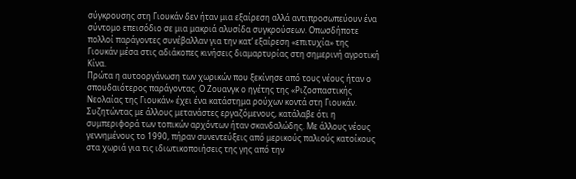σύγκρουσης στη Γιουκάν δεν ήταν μια εξαίρεση αλλά αντιπροσωπεύουν ένα σύντομο επεισόδιο σε μια μακριά αλυσίδα συγκρούσεων. Οπωσδήποτε πολλοί παράγοντες συνέβαλλαν για την κατ’ εξαίρεση «επιτυχία» της Γιουκάν μέσα στις αδιάκοπες κινήσεις διαμαρτυρίας στη σημερινή αγροτική Κίνα.
Πρώτα η αυτοοργάνωση των χωρικών που ξεκίνησε από τους νέους ήταν ο σπουδαιότερος παράγοντας. Ο Ζουανγκ ο ηγέτης της «Ριζοσπαστικής Νεολαίας της Γιουκάν» έχει ένα κατάστημα ρούχων κοντά στη Γιουκάν. Συζητώντας με άλλους μετανάστες εργαζόμενους, κατάλαβε ότι η συμπεριφορά των τοπικών αρχόντων ήταν σκανδαλώδης. Με άλλους νέους γεννημένους το 1990, πήραν συνεντεύξεις από μερικούς παλιούς κατοίκους στα χωριά για τις ιδιωτικοποιήσεις της γης από την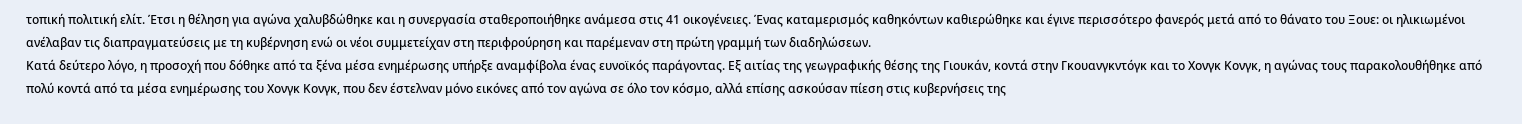τοπική πολιτική ελίτ. Έτσι η θέληση για αγώνα χαλυβδώθηκε και η συνεργασία σταθεροποιήθηκε ανάμεσα στις 41 οικογένειες. Ένας καταμερισμός καθηκόντων καθιερώθηκε και έγινε περισσότερο φανερός μετά από το θάνατο του Ξουε: οι ηλικιωμένοι ανέλαβαν τις διαπραγματεύσεις με τη κυβέρνηση ενώ οι νέοι συμμετείχαν στη περιφρούρηση και παρέμεναν στη πρώτη γραμμή των διαδηλώσεων.
Κατά δεύτερο λόγο, η προσοχή που δόθηκε από τα ξένα μέσα ενημέρωσης υπήρξε αναμφίβολα ένας ευνοϊκός παράγοντας. Εξ αιτίας της γεωγραφικής θέσης της Γιουκάν, κοντά στην Γκουανγκντόγκ και το Χονγκ Κονγκ, η αγώνας τους παρακολουθήθηκε από πολύ κοντά από τα μέσα ενημέρωσης του Χονγκ Κονγκ, που δεν έστελναν μόνο εικόνες από τον αγώνα σε όλο τον κόσμο, αλλά επίσης ασκούσαν πίεση στις κυβερνήσεις της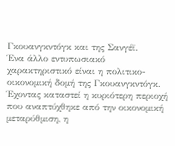Γκουανγκντόγκ και της Σανγέϊ.
Ένα άλλο εντυπωσιακό χαρακτηριστικό είναι η πολιτικο-οικονομική δομή της Γκουανγκντόγκ. Έχοντας καταστεί η κυριότερη περιοχή που αναπτύχθηκε από την οικονομική μεταρύθμιση, η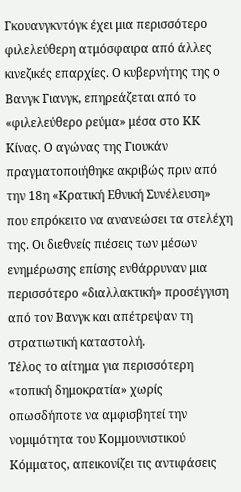Γκουανγκντόγκ έχει μια περισσότερο φιλελεύθερη ατμόσφαιρα από άλλες κινεζικές επαρχίες. Ο κυβερνήτης της ο Βανγκ Γιανγκ, επηρεάζεται από το «φιλελεύθερο ρεύμα» μέσα στο ΚΚ Κίνας. Ο αγώνας της Γιουκάν πραγματοποιήθηκε ακριβώς πριν από την 18η «Κρατική Εθνική Συνέλευση» που επρόκειτο να ανανεώσει τα στελέχη της. Οι διεθνείς πιέσεις των μέσων ενημέρωσης επίσης ενθάρρυναν μια περισσότερο «διαλλακτική» προσέγγιση από τον Βανγκ και απέτρεψαν τη στρατιωτική καταστολή.
Τέλος το αίτημα για περισσότερη «τοπική δημοκρατία» χωρίς οπωσδήποτε να αμφισβητεί την νομιμότητα του Κομμουνιστικού Κόμματος, απεικονίζει τις αντιφάσεις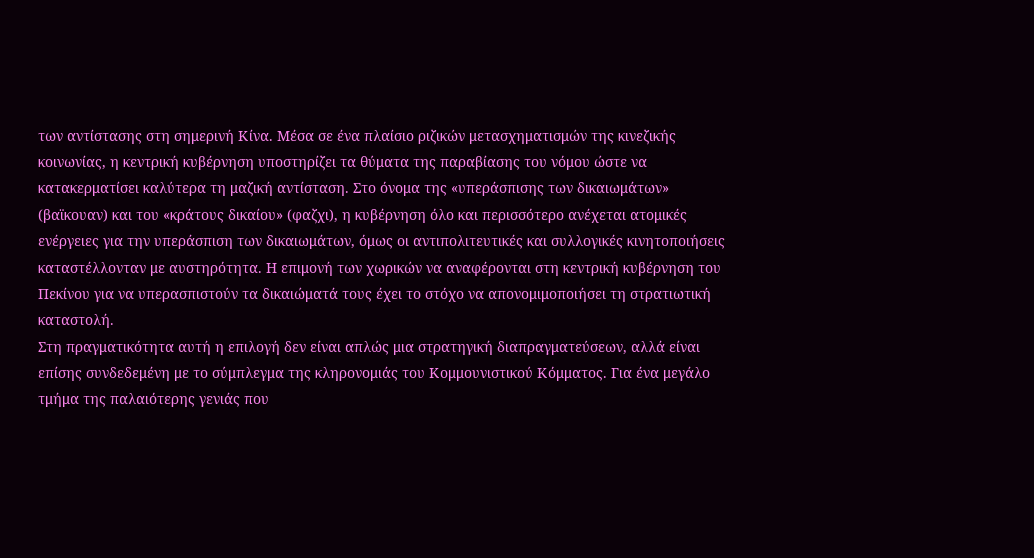των αντίστασης στη σημερινή Κίνα. Μέσα σε ένα πλαίσιο ριζικών μετασχηματισμών της κινεζικής κοινωνίας, η κεντρική κυβέρνηση υποστηρίζει τα θύματα της παραβίασης του νόμου ώστε να κατακερματίσει καλύτερα τη μαζική αντίσταση. Στο όνομα της «υπεράσπισης των δικαιωμάτων» (βαϊκουαν) και του «κράτους δικαίου» (φαζχι), η κυβέρνηση όλο και περισσότερο ανέχεται ατομικές ενέργειες για την υπεράσπιση των δικαιωμάτων, όμως οι αντιπολιτευτικές και συλλογικές κινητοποιήσεις καταστέλλονταν με αυστηρότητα. Η επιμονή των χωρικών να αναφέρονται στη κεντρική κυβέρνηση του Πεκίνου για να υπερασπιστούν τα δικαιώματά τους έχει το στόχο να απονομιμοποιήσει τη στρατιωτική καταστολή.
Στη πραγματικότητα αυτή η επιλογή δεν είναι απλώς μια στρατηγική διαπραγματεύσεων, αλλά είναι επίσης συνδεδεμένη με το σύμπλεγμα της κληρονομιάς του Κομμουνιστικού Κόμματος. Για ένα μεγάλο τμήμα της παλαιότερης γενιάς που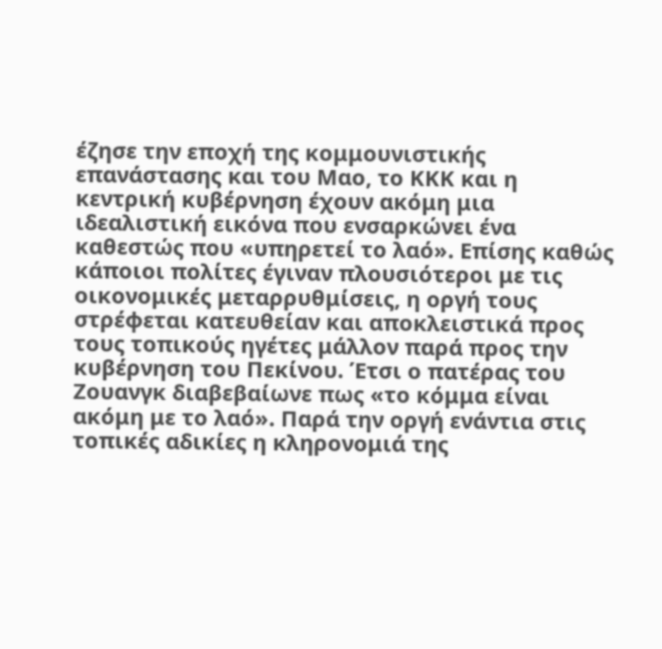έζησε την εποχή της κομμουνιστικής επανάστασης και του Μαο, το ΚΚΚ και η κεντρική κυβέρνηση έχουν ακόμη μια ιδεαλιστική εικόνα που ενσαρκώνει ένα καθεστώς που «υπηρετεί το λαό». Επίσης καθώς κάποιοι πολίτες έγιναν πλουσιότεροι με τις οικονομικές μεταρρυθμίσεις, η οργή τους στρέφεται κατευθείαν και αποκλειστικά προς τους τοπικούς ηγέτες μάλλον παρά προς την κυβέρνηση του Πεκίνου. Έτσι ο πατέρας του Ζουανγκ διαβεβαίωνε πως «το κόμμα είναι ακόμη με το λαό». Παρά την οργή ενάντια στις τοπικές αδικίες η κληρονομιά της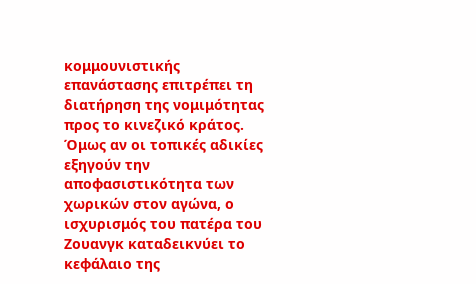κομμουνιστικής επανάστασης επιτρέπει τη διατήρηση της νομιμότητας προς το κινεζικό κράτος.
Όμως αν οι τοπικές αδικίες εξηγούν την αποφασιστικότητα των χωρικών στον αγώνα, ο ισχυρισμός του πατέρα του Ζουανγκ καταδεικνύει το κεφάλαιο της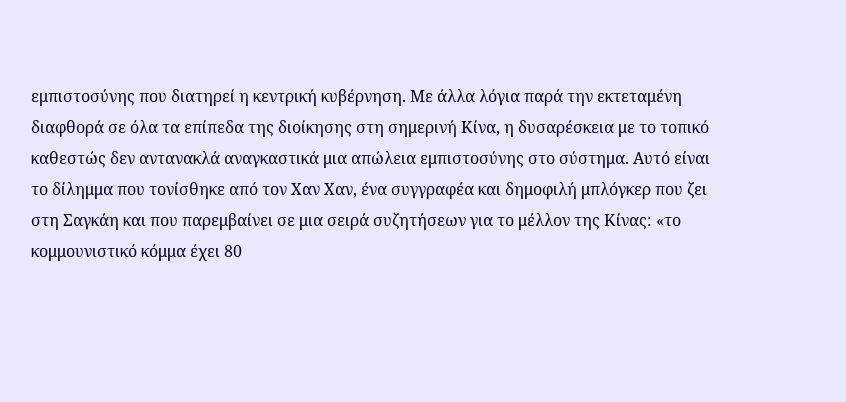εμπιστοσύνης που διατηρεί η κεντρική κυβέρνηση. Με άλλα λόγια παρά την εκτεταμένη διαφθορά σε όλα τα επίπεδα της διοίκησης στη σημερινή Κίνα, η δυσαρέσκεια με το τοπικό καθεστώς δεν αντανακλά αναγκαστικά μια απώλεια εμπιστοσύνης στο σύστημα. Αυτό είναι το δίλημμα που τονίσθηκε από τον Χαν Χαν, ένα συγγραφέα και δημοφιλή μπλόγκερ που ζει στη Σαγκάη και που παρεμβαίνει σε μια σειρά συζητήσεων για το μέλλον της Κίνας: «το κομμουνιστικό κόμμα έχει 80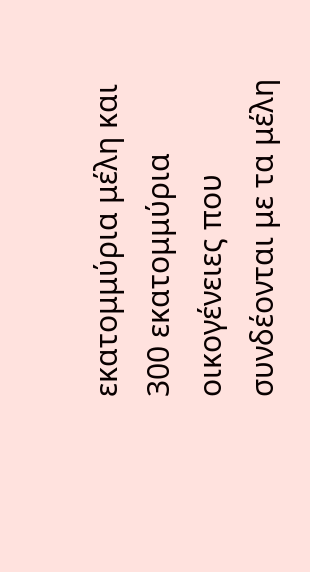εκατομμύρια μέλη και 300 εκατομμύρια οικογένειες που συνδέονται με τα μέλη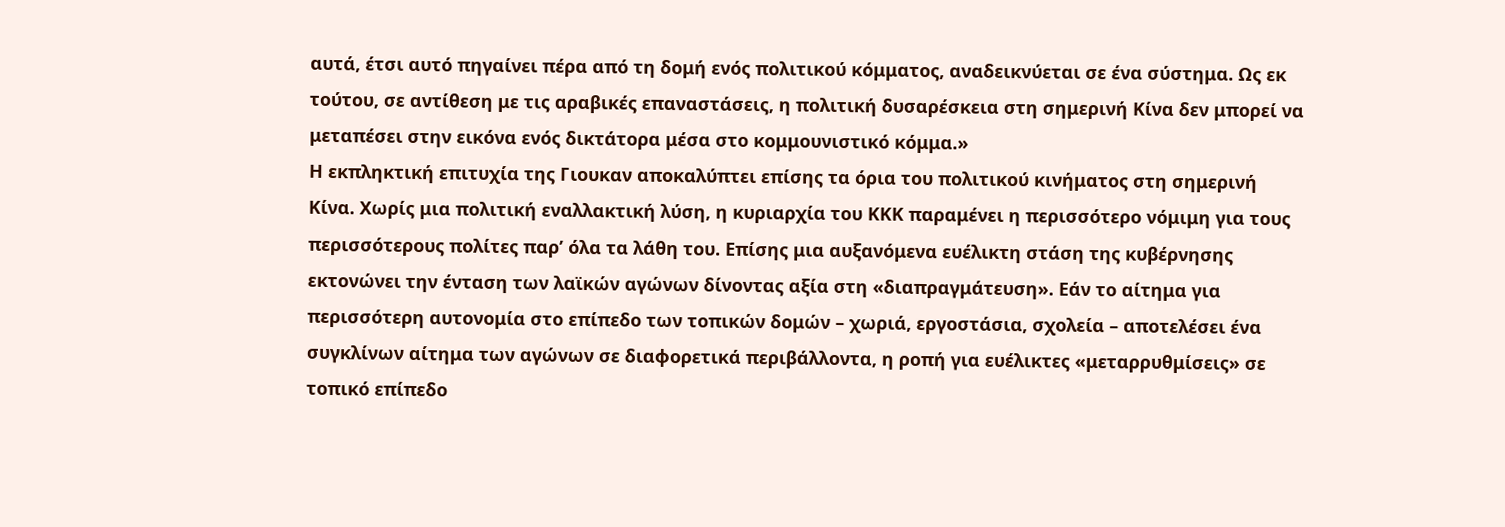αυτά, έτσι αυτό πηγαίνει πέρα από τη δομή ενός πολιτικού κόμματος, αναδεικνύεται σε ένα σύστημα. Ως εκ τούτου, σε αντίθεση με τις αραβικές επαναστάσεις, η πολιτική δυσαρέσκεια στη σημερινή Κίνα δεν μπορεί να μεταπέσει στην εικόνα ενός δικτάτορα μέσα στο κομμουνιστικό κόμμα.»
Η εκπληκτική επιτυχία της Γιουκαν αποκαλύπτει επίσης τα όρια του πολιτικού κινήματος στη σημερινή Κίνα. Χωρίς μια πολιτική εναλλακτική λύση, η κυριαρχία του ΚΚΚ παραμένει η περισσότερο νόμιμη για τους περισσότερους πολίτες παρ’ όλα τα λάθη του. Επίσης μια αυξανόμενα ευέλικτη στάση της κυβέρνησης εκτονώνει την ένταση των λαϊκών αγώνων δίνοντας αξία στη «διαπραγμάτευση». Εάν το αίτημα για περισσότερη αυτονομία στο επίπεδο των τοπικών δομών – χωριά, εργοστάσια, σχολεία – αποτελέσει ένα συγκλίνων αίτημα των αγώνων σε διαφορετικά περιβάλλοντα, η ροπή για ευέλικτες «μεταρρυθμίσεις» σε τοπικό επίπεδο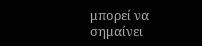μπορεί να σημαίνει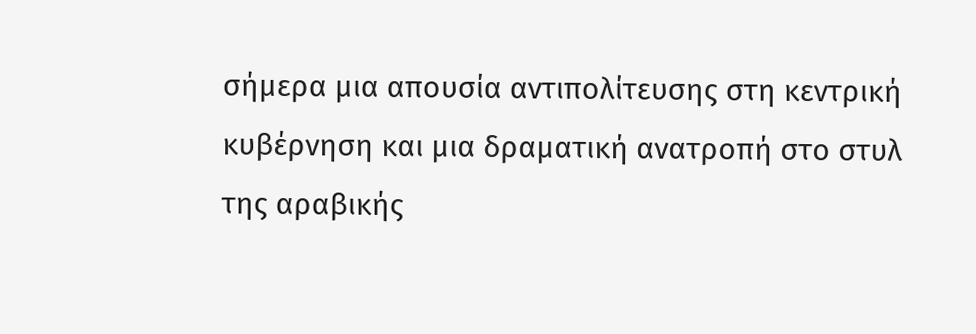σήμερα μια απουσία αντιπολίτευσης στη κεντρική κυβέρνηση και μια δραματική ανατροπή στο στυλ της αραβικής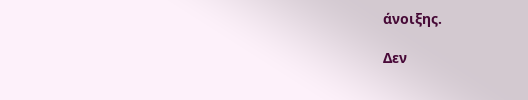άνοιξης.

Δεν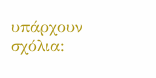υπάρχουν σχόλια: